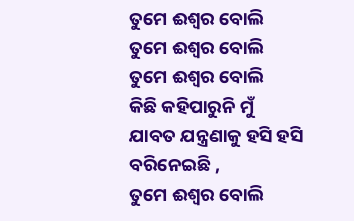ତୁମେ ଈଶ୍ବର ବୋଲି
ତୁମେ ଈଶ୍ବର ବୋଲି
ତୁମେ ଈଶ୍ବର ବୋଲି
କିଛି କହିପାରୁନି ମୁଁ
ଯାବତ ଯନ୍ତ୍ରଣାକୁ ହସି ହସି ବରିନେଇଛି ,
ତୁମେ ଈଶ୍ବର ବୋଲି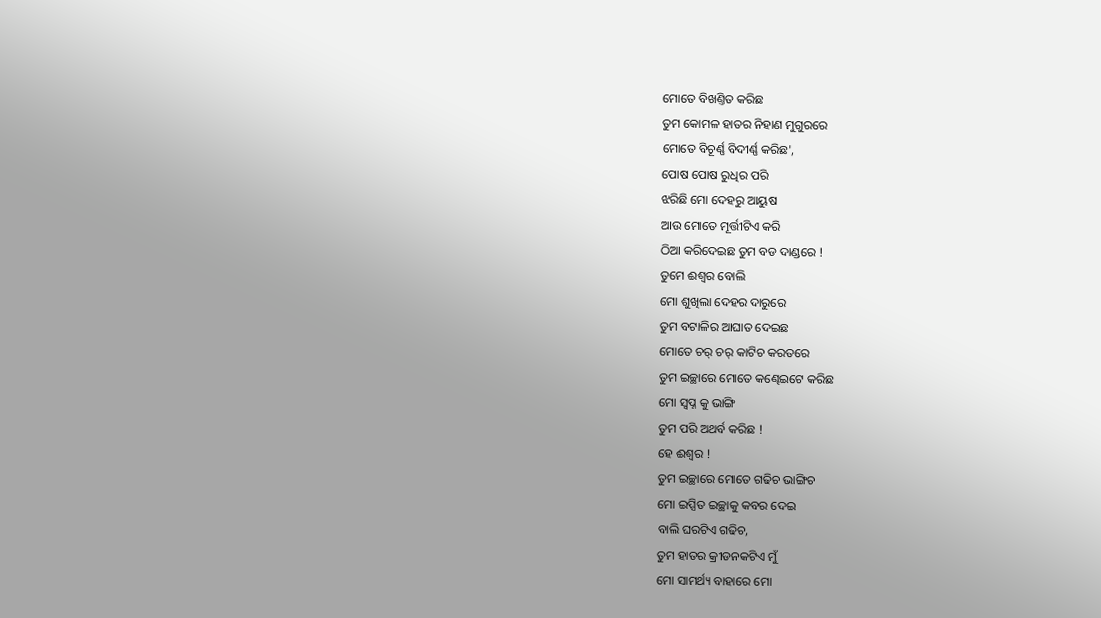ମୋତେ ବିଖଣ୍ତିତ କରିଛ
ତୁମ କୋମଳ ହାତର ନିହାଣ ମୁଗୁରରେ
ମୋତେ ବିଚୂର୍ଣ୍ଣ ବିଦୀର୍ଣ୍ଣ କରିଛ',
ପୋଷ ପୋଷ ରୁଧିର ପରି
ଝରିଛି ମୋ ଦେହରୁ ଆୟୁଷ
ଆଉ ମୋତେ ମୂର୍ତ୍ତୀଟିଏ କରି
ଠିଆ କରିଦେଇଛ ତୁମ ବଡ ଦାଣ୍ଡରେ !
ତୁମେ ଈଶ୍ବର ବୋଲି
ମୋ ଶୁଖିଲା ଦେହର ଦାରୁରେ
ତୁମ ବଟାଳିର ଆଘାତ ଦେଇଛ
ମୋତେ ଚର୍ ଚର୍ କାଟିଚ କରତରେ
ତୁମ ଇଚ୍ଛାରେ ମୋତେ କଣ୍ଢେଇଟେ କରିଛ
ମୋ ସ୍ବପ୍ନ କୁ ଭାଙ୍ଗି
ତୁମ ପରି ଅଥର୍ବ କରିଛ !
ହେ ଈଶ୍ବର !
ତୁମ ଇଚ୍ଛାରେ ମୋତେ ଗଢିଚ ଭାଙ୍ଗିଚ
ମୋ ଇପ୍ସିତ ଇଚ୍ଛାକୁ କବର ଦେଇ
ବାଲି ଘରଟିଏ ଗଢିଚ,
ତୁମ ହାତର କ୍ରୀଡନକଟିଏ ମୁଁ
ମୋ ସାମର୍ଥ୍ୟ ବାହାରେ ମୋ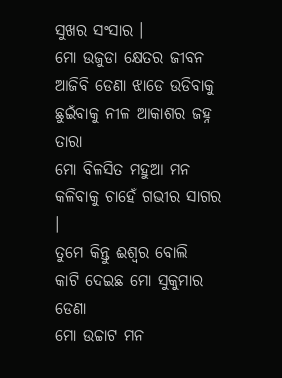ସୁଖର ସଂସାର ।
ମୋ ଉଜୁଡା କ୍ଷେତର ଜୀବନ
ଆଜିବି ଡେଣା ଝାଡେ ଉଡିବାକୁ
ଛୁଇଁବାକୁ ନୀଳ ଆକାଶର ଜହ୍ନ ତାରା
ମୋ ବିଳସିତ ମହୁଆ ମନ
କଳିବାକୁ ଚାହେଁ ଗଭୀର ସାଗର ।
ତୁମେ କିନ୍ତୁ ଈଶ୍ବର ବୋଲି
କାଟି ଦେଇଛ ମୋ ସୁକୁମାର ଡେଣା
ମୋ ଉଚ୍ଚାଟ ମନ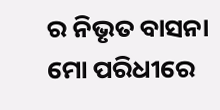ର ନିଭୃତ ବାସନା
ମୋ ପରିଧୀରେ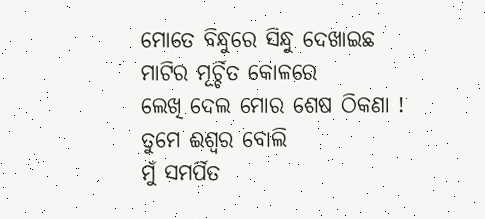ମୋତେ ବିନ୍ଧୁରେ ସିନ୍ଧୁ ଦେଖାଇଛ
ମାଟିର ମୂର୍ଚ୍ଚିତ କୋଳରେ
ଲେଖି ଦେଲ ମୋର ଶେଷ ଠିକଣା !
ତୁମେ ଈଶ୍ବର ବୋଲି
ମୁଁ ସମର୍ପିତ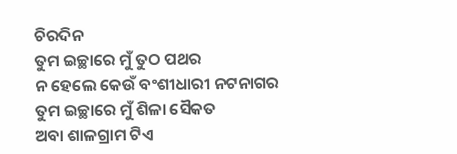ଚିରଦିନ
ତୁମ ଇଚ୍ଛାରେ ମୁଁ ତୁଠ ପଥର
ନ ହେଲେ କେଉଁ ବଂଶୀଧାରୀ ନଟନାଗର
ତୁମ ଇଚ୍ଛାରେ ମୁଁ ଶିଳା ସୈକତ
ଅବା ଶାଳଗ୍ରାମ ଟିଏ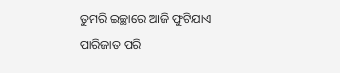ତୁମରି ଇଚ୍ଛାରେ ଆଜି ଫୁଟିଯାଏ
ପାରିଜାତ ପରି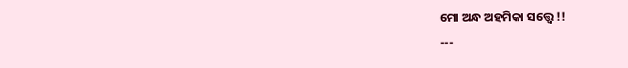ମୋ ଅନ୍ଧ ଅହମିକା ସତ୍ତ୍ବେ !!
---